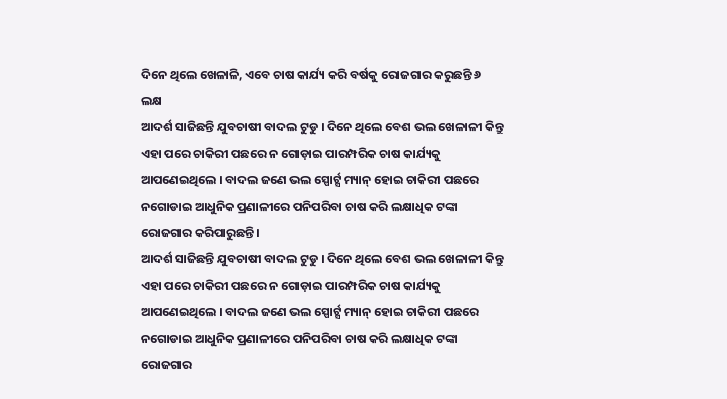ଦିନେ ଥିଲେ ଖେଳାଳି, ଏବେ ଚାଷ କାର୍ଯ୍ୟ କରି ବର୍ଷକୁ ରୋଜଗାର କରୁଛନ୍ତି ୬ ଲକ୍ଷ
ଆଦର୍ଶ ସାଜିଛନ୍ତି ଯୁବଚାଷୀ ବାଦଲ ଟୁଡୁ । ଦିନେ ଥିଲେ ବେଶ ଭଲ ଖେଳାଳୀ କିନ୍ତୁ ଏହା ପରେ ଚାକିରୀ ପଛରେ ନ ଗୋଡ଼ାଇ ପାରମ୍ପରିକ ଚାଷ କାର୍ଯ୍ୟକୁ ଆପଣେଇଥିଲେ । ବାଦଲ ଜଣେ ଭଲ ସ୍ପୋର୍ଟ୍ସ ମ୍ୟାନ୍ ହୋଇ ଚାକିରୀ ପଛରେ ନଗୋଡାଇ ଆଧୁନିକ ପ୍ରଣାଳୀରେ ପନିପରିବା ଚାଷ କରି ଲକ୍ଷାଧିକ ଟଙ୍କା ରୋଜଗାର କରିପାରୁଛନ୍ତି ।
ଆଦର୍ଶ ସାଜିଛନ୍ତି ଯୁବଚାଷୀ ବାଦଲ ଟୁଡୁ । ଦିନେ ଥିଲେ ବେଶ ଭଲ ଖେଳାଳୀ କିନ୍ତୁ ଏହା ପରେ ଚାକିରୀ ପଛରେ ନ ଗୋଡ଼ାଇ ପାରମ୍ପରିକ ଚାଷ କାର୍ଯ୍ୟକୁ ଆପଣେଇଥିଲେ । ବାଦଲ ଜଣେ ଭଲ ସ୍ପୋର୍ଟ୍ସ ମ୍ୟାନ୍ ହୋଇ ଚାକିରୀ ପଛରେ ନଗୋଡାଇ ଆଧୁନିକ ପ୍ରଣାଳୀରେ ପନିପରିବା ଚାଷ କରି ଲକ୍ଷାଧିକ ଟଙ୍କା ରୋଜଗାର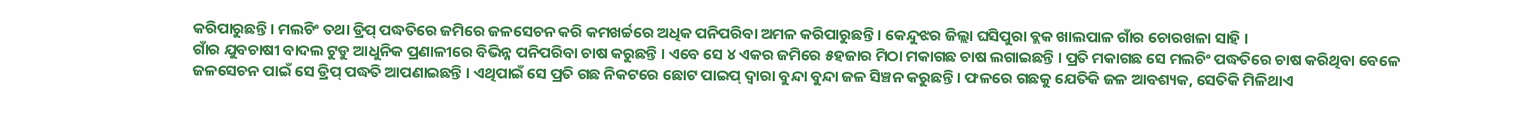କରିପାରୁଛନ୍ତି । ମଲଚିଂ ତଥା ଡ୍ରିପ୍ ପଦ୍ଧତିରେ ଜମିରେ ଜଳସେଚନ କରି କମଖର୍ଚ୍ଚରେ ଅଧିକ ପନିପରିବା ଅମଳ କରିପାରୁଛନ୍ତି । କେନ୍ଦୁଝର ଜିଲ୍ଲା ଘସିପୁରା ବ୍ଲକ ଖାଲପାଳ ଗାଁର ଚୋରଖଳା ସାହି ।
ଗାଁର ଯୁବଚାଷୀ ବାଦଲ ଟୁଡୁ ଆଧୁନିକ ପ୍ରଣାଳୀରେ ବିଭିନ୍ନ ପନିପରିବା ଚାଷ କରୁଛନ୍ତି । ଏବେ ସେ ୪ ଏକର ଜମିରେ ୫ହଜାର ମିଠା ମକାଗଛ ଚାଷ ଲଗାଇଛନ୍ତି । ପ୍ରତି ମକାଗଛ ସେ ମଲଚିଂ ପଦ୍ଧତିରେ ଚାଷ କରିଥିବା ବେଳେ ଜଳସେଚନ ପାଇଁ ସେ ଡ୍ରିପ୍ ପଦ୍ଧତି ଆପଣାଇଛନ୍ତି । ଏଥିପାଇଁ ସେ ପ୍ରତି ଗଛ ନିକଟରେ ଛୋଟ ପାଇପ୍ ଦ୍ବାରା ବୁନ୍ଦା ବୁନ୍ଦା ଜଳ ସିଞ୍ଚନ କରୁଛନ୍ତି । ଫଳରେ ଗଛକୁ ଯେତିକି ଜଳ ଆବଶ୍ୟକ, ସେତିକି ମିଳିଥାଏ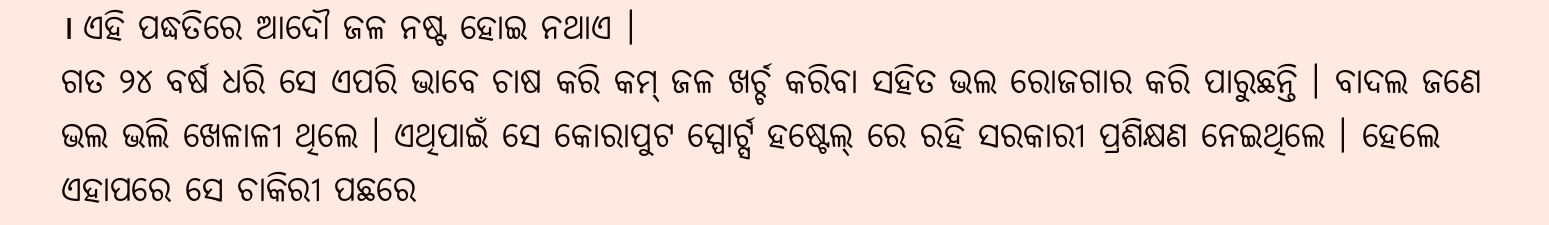। ଏହି ପଦ୍ଧତିରେ ଆଦୌ ଜଳ ନଷ୍ଟ ହୋଇ ନଥାଏ ।
ଗତ ୨୪ ବର୍ଷ ଧରି ସେ ଏପରି ଭାବେ ଚାଷ କରି କମ୍ ଜଳ ଖର୍ଚ୍ଚ କରିବା ସହିତ ଭଲ ରୋଜଗାର କରି ପାରୁଛନ୍ତି । ବାଦଲ ଜଣେ ଭଲ ଭଲି ଖେଳାଳୀ ଥିଲେ । ଏଥିପାଇଁ ସେ କୋରାପୁଟ ସ୍ପୋର୍ଟ୍ସ ହଷ୍ଟେଲ୍ ରେ ରହି ସରକାରୀ ପ୍ରଶିକ୍ଷଣ ନେଇଥିଲେ । ହେଲେ ଏହାପରେ ସେ ଚାକିରୀ ପଛରେ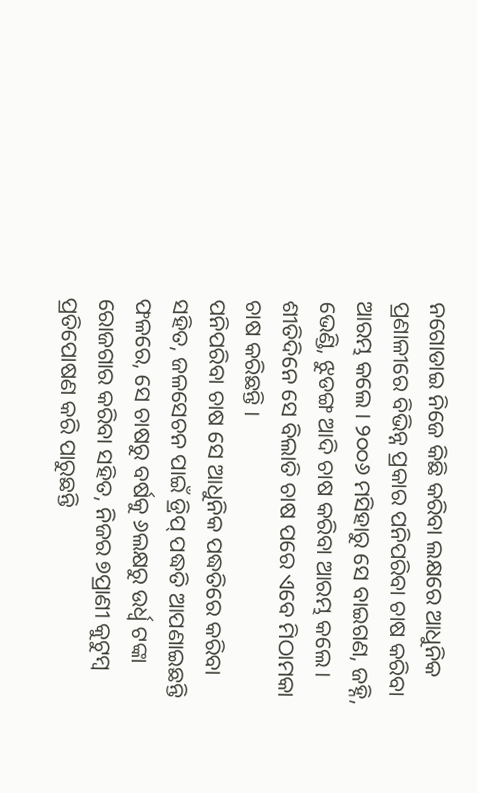ନଗୋଡାଇ ନିଜେ କିଛି କରିବା ଲକ୍ଷରେ ଆଧୁନିକ ପ୍ରଣାଳୀରେ ବିଭିନ୍ନ ପ୍ରକାର ପନିପରିବା ଚାଷ କରିବା ଆରମ୍ଭ କଲେ । ୨୦୦୬ ମସିହାରୁ ସେ ବାଇଗଣ, ଜହ୍ନି, ଭେଣ୍ଡି, ଝୁଡଙ୍ଗ ଆଦି ଚାଷ କରିବା ଆରମ୍ଭ କଲେ। ଶୀତିଦିନେ ସେ ବିଲାତି ଚାଷ ପରେ ଏବେ ମିଠାମକା ଚାଷ କରିଛନ୍ତି ।
ପନିପରିବା ଚାଷ ସେ ଆଧୁନିକ ପଦ୍ଧତିରେ କରିବା ସହିତ, ଜଳସେଚନ ପାଇଁ ଡ୍ରିପ୍ ପଦ୍ଧତି ଆପଣାଇଛନ୍ତି ଫଳରେ, ସେ ଚାଷରୁ ବର୍ଷକୁ ୬ଲକ୍ଷରୁ ଉର୍ଧ୍ବ ଟଙ୍କା ରୋଜଗାର କରିବା ସହିତ, ନିଜର ୭ପ୍ରାଣୀ କୁଟୁମ୍ବ ପ୍ରତିପୋଷଣ କରି ପାରୁଛନ୍ତି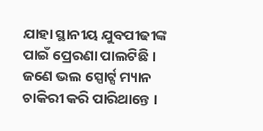ଯାହା ସ୍ଥାନୀୟ ଯୁବପୀଢୀଙ୍କ ପାଇଁ ପ୍ରେରଣା ପାଲଟିଛି । ଜଣେ ଭଲ ସ୍ପୋର୍ଟ୍ସ ମ୍ୟାନ ଚାକିରୀ କରି ପାରିଥାନ୍ତେ ।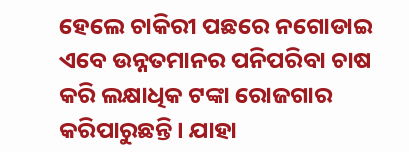ହେଲେ ଚାକିରୀ ପଛରେ ନଗୋଡାଇ ଏବେ ଉନ୍ନତମାନର ପନିପରିବା ଚାଷ କରି ଲକ୍ଷାଧିକ ଟଙ୍କା ରୋଜଗାର କରିପାରୁଛନ୍ତି । ଯାହା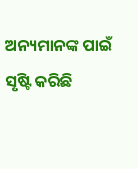ଅନ୍ୟମାନଙ୍କ ପାଇଁ ସୃଷ୍ଟି କରିଛି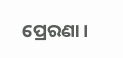ପ୍ରେରଣା ।